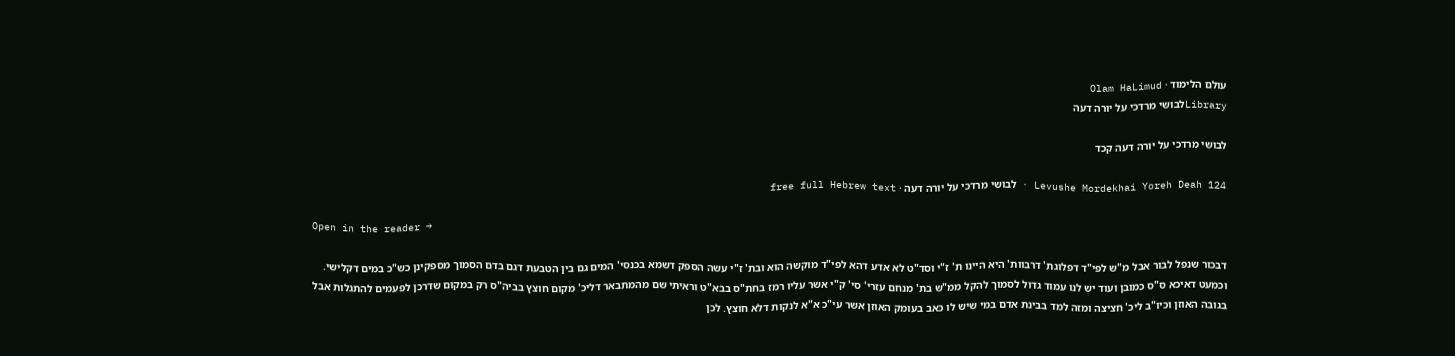עולם הלימוד · Olam HaLimud
Libraryלבושי מרדכי על יורה דעה

לבושי מרדכי על יורה דעה קכד

Levushe Mordekhai Yoreh Deah 124 · לבושי מרדכי על יורה דעה · free full Hebrew text

Open in the reader →

דבכור שנפל לבור אבל מ"ש לפי"ד דפלוגת' דרבוות' היא היינו ת' ז"י וסד"ט לא אדע דהא לפי"ד מוקשה הוא ובת' ז"י עשה הספק דשמא בכנסי' המים גם בין הטבעת דגם בדם הסמוך מספקינן כש"כ במים דקלישי. וכמעט דאיכא ס"ס כמובן ועוד יש לנו עמוד גדול לסמוך להקל ממ"ש בת' מנחם עזרי' סי' ק"י אשר עליו רמז בחת"ס בבא"ט וראיתי שם מהמתבאר דליכ' מקום חוצץ בביה"ס רק במקום שדרכן לפעמים להתגלות אבל בגובה האוזן וכיו"ב ליכ' חציצה ומזה למד בבינת אדם במי שיש לו כאב בעומק האוזן אשר עי"כ א"א לנקות דלא חוצץ. לכן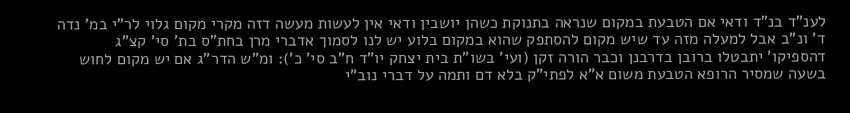לענ"ד בנ"ד ודאי אם הטבעת במקום שנראה בתנוקת כשהן יושבין ודאי אין לעשות מעשה דזה מקרי מקום גלוי לר"י במ' נדה ד' ונ"ב אבל למעלה מזה עד שיש מקום להסתפק שהוא במקום בלוע יש לנו לסמוך אדברי מרן בחת"ס בת' סי' קצ"ג דהספיקו' יתבטלו ברובן בדרבנן וכבר הורה זקן (ועי' בשו"ת בית יצחק יו"ד ח"ב סי' כ'): ומ"ש הדר"ג אם יש מקום לחוש בשעה שמסיר הרופא הטבעת משום א"א לפתי"ק בלא דם ותמה על דברי נוב"י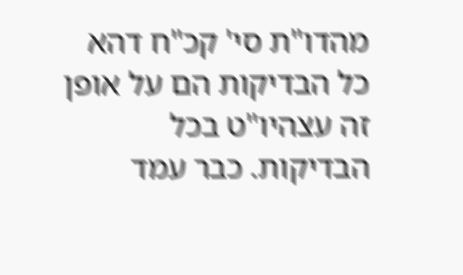מהדו"ת סי' קכ"ח דהא כל הבדיקות הם על אופן זה עצהיו"ט בכל הבדיקות. כבר עמד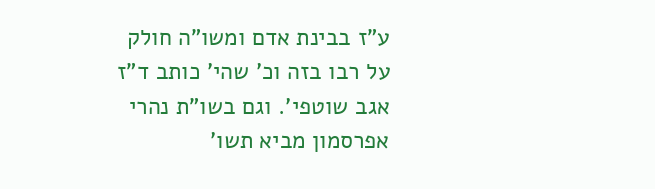ע"ז בבינת אדם ומשו"ה חולק על רבו בזה וכ' שהי' כותב ד"ז אגב שוטפי'. וגם בשו"ת נהרי אפרסמון מביא תשו'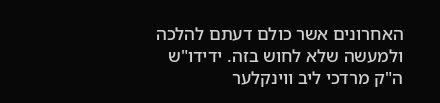האחרונים אשר כולם דעתם להלכה ולמעשה שלא לחוש בזה. ידידו"ש ה"ק מרדכי ליב ווינקלער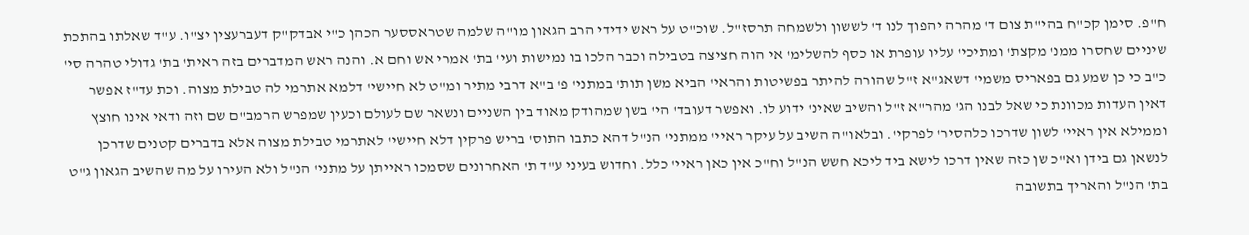ח"פ. סימן קכ"ח בהי"ת צום ד' מהרה יהפוך לנו ד' לששון ולשמחה תרסז"ל. שוכ"ט על ראש ידידי הרב הגאון מו"ה שלמה שטראססער הכהן כ"י אבדק"ק דעברעצין יצ"ו. ע"ד שאלתו בהתכת שיניים שחסרו ממנ' מקצת' ומתיכי' עליו עופרת או כסף להשלימ' אי הוה חציצה בטבילה וכבר הלכו בו נמישות ועי' בת' אמרי אש וחם א. והנה ראש המדברים בזה ראית' בת' גדולי טהרה סי' כ"ב כי כן שמע גם בפאריס משמי' דשאג"א ז"ל שהורה להיתר בפשיטות והראי' הביא משן תות' במתני' פ' ב"א דרבי מתיר ומ"ט לא חיישי' דלמא אתרמי לה טבילת מצוה. וכת עד"ז אפשר דאין העדות מכוונת כי שאל לבנו הג' מהר"א ז"ל והשיב שאינ' ידוע לו. ואפשר דעובד' הי' בשן שמהודק מאוד בין השניים ונשאר שם לעולם וכעין שמפרש הרמב"ם שם וזה ודאי אינו חוצץ וממילא אין ראיי' לשון שדרכו כלהסיר' לפרקי'. ובלאו"ה השיב על עיקר ראיי' ממתני' הנ"ל דהא כתבו התוס' בריש פרקין דלא חיישי' לאתרמי טבילת מצוה אלא בדברים קטנים שדרכן לנשאן גם בידן וא"כ שן כזה שאין דרכו לישא ביד ליכא חשש הנ"ל וח"כ אין כאן ראיי' כלל. וחדוש בעיני ע"ד ת' האחרונים שסמכו ראייתן על מתני' הנ"ל ולא העירו על מה שהשיב הגאון ג"ט בת' הנ"ל והאריך בתשובה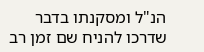הנ"ל ומסקנתו בדבר שדרכו להניח שם זמן רב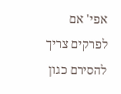אפי' אם לפרקים צריך להסירם כגון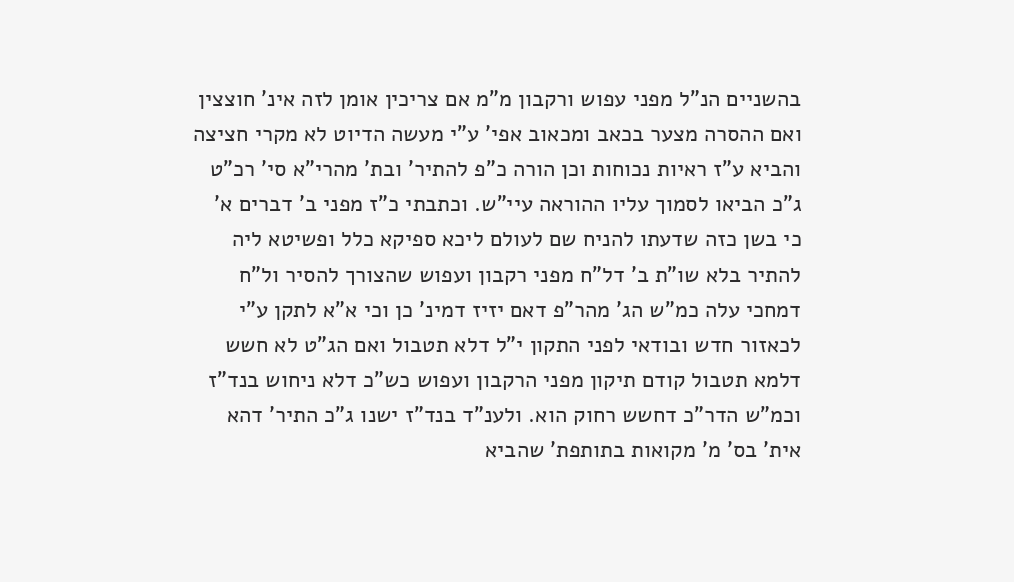בהשניים הנ"ל מפני עפוש ורקבון מ"מ אם צריכין אומן לזה אינ' חוצצין ואם ההסרה מצער בכאב ומכאוב אפי' ע"י מעשה הדיוט לא מקרי חציצה והביא ע"ז ראיות נכוחות וכן הורה כ"פ להתיר' ובת' מהרי"א סי' רכ"ט ג"כ הביאו לסמוך עליו ההוראה עיי"ש. וכתבתי כ"ז מפני ב' דברים א' כי בשן כזה שדעתו להניח שם לעולם ליכא ספיקא כלל ופשיטא ליה להתיר בלא שו"ת ב' דל"ח מפני רקבון ועפוש שהצורך להסיר ול"ח דמחכי עלה כמ"ש הג' מהר"פ דאם יזיז דמינ' כן וכי א"א לתקן ע"י לכאזור חדש ובודאי לפני התקון י"ל דלא תטבול ואם הג"ט לא חשש דלמא תטבול קודם תיקון מפני הרקבון ועפוש כש"כ דלא ניחוש בנד"ז וכמ"ש הדר"כ דחשש רחוק הוא. ולענ"ד בנד"ז ישנו ג"כ התיר' דהא אית' בס' מ' מקואות בתותפת' שהביא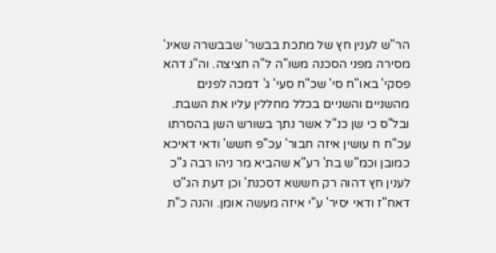הר"ש לענין חץ של מתכת בבשר' שבבשרה שאינ' מסירה מפני הסכנה משו"ה ל"ה חציצה. וה"נ דהא פסקי' באו"ח סי' שכ"ח סעי' ג' דמכה לפנים מהשניים והשניים בכלל מחללין עליו את השבת. ובל"ס כי שן כנ"ל אשר נתך בשורש השן בהסרתו עכ"ח ח עושין איזה חבור' עכ"פ חשש' ודאי דאיכא כמובן וכמ"ש בת' רע"א שהביא מר ניהו רבה ג"כ לענין חץ דהוה רק חששא דסכנת' וכן דעת הג"ט דאח"ז ודאי יסיר' ע"י איזה מעשה אומן. והנה כ"ת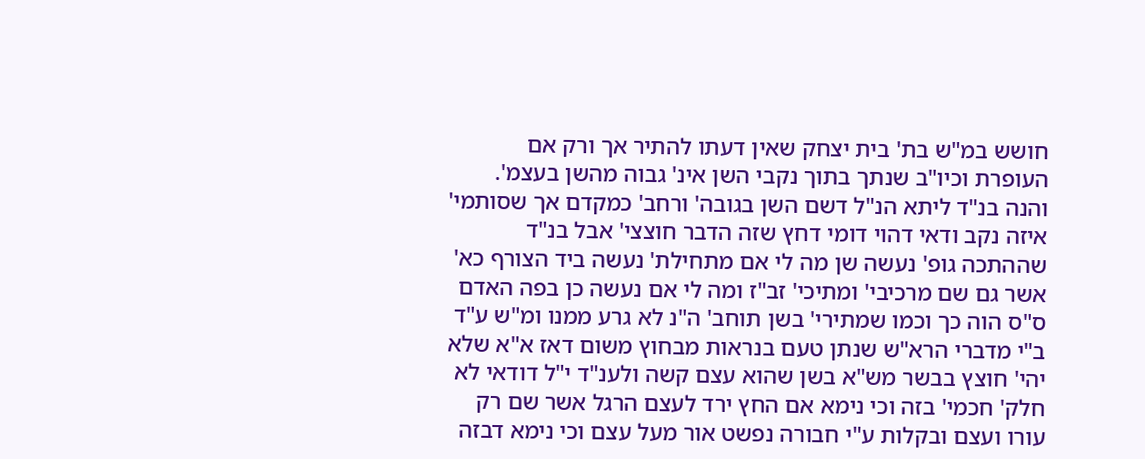חושש במ"ש בת' בית יצחק שאין דעתו להתיר אך ורק אם העופרת וכיו"ב שנתך בתוך נקבי השן אינ' גבוה מהשן בעצמ'. והנה בנ"ד ליתא הנ"ל דשם השן בגובה' ורחב' כמקדם אך שסותמי' איזה נקב ודאי דהוי דומי דחץ שזה הדבר חוצצי' אבל בנ"ד שההתכה גופ' נעשה שן מה לי אם מתחילת' נעשה ביד הצורף כא' אשר גם שם מרכיבי' ומתיכי' זב"ז ומה לי אם נעשה כן בפה האדם ס"ס הוה כך וכמו שמתירי' בשן תוחב' ה"נ לא גרע ממנו ומ"ש ע"ד ב"י מדברי הרא"ש שנתן טעם בנראות מבחוץ משום דאז א"א שלא יהי' חוצץ בבשר מש"א בשן שהוא עצם קשה ולענ"ד י"ל דודאי לא חלק' חכמי' בזה וכי נימא אם החץ ירד לעצם הרגל אשר שם רק עורו ועצם ובקלות ע"י חבורה נפשט אור מעל עצם וכי נימא דבזה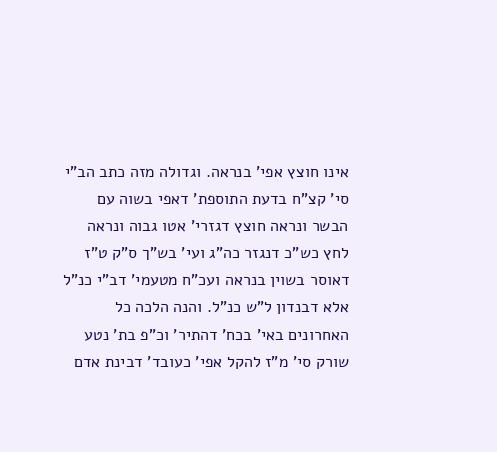אינו חוצץ אפי' בנראה. וגדולה מזה כתב הב"י סי' קצ"ח בדעת התוספת' דאפי בשוה עם הבשר ונראה חוצץ דגזרי' אטו גבוה ונראה לחץ כש"כ דנגזר כה"ג ועי' בש"ך ס"ק ט"ז דאוסר בשוין בנראה ועכ"ח מטעמי' דב"י כנ"ל אלא דבנדון ל"ש כנ"ל. והנה הלכה כל האחרונים באי' בכח' דהתיר' וכ"פ בת' נטע שורק סי' מ"ז להקל אפי' כעובד' דבינת אדם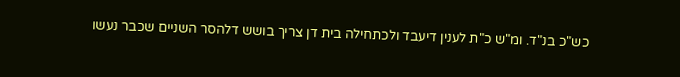כש"כ בנ"ד. ומ"ש כ"ת לענין דיעבד ולכתחילה בית דן צריך בושש דלהסר השניים שכבר נעשו